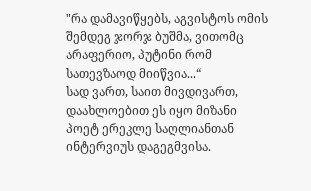"რა დამავიწყებს, აგვისტოს ომის შემდეგ ჯორჯ ბუშმა, ვითომც არაფერიო, პუტინი რომ სათევზაოდ მიიწვია...“
სად ვართ, საით მივდივართ, დაახლოებით ეს იყო მიზანი პოეტ ერეკლე საღლიანთან ინტერვიუს დაგეგმვისა.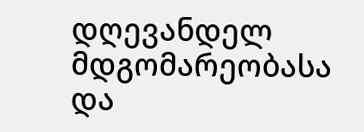დღევანდელ მდგომარეობასა და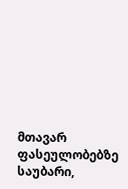მთავარ ფასეულობებზე საუბარი,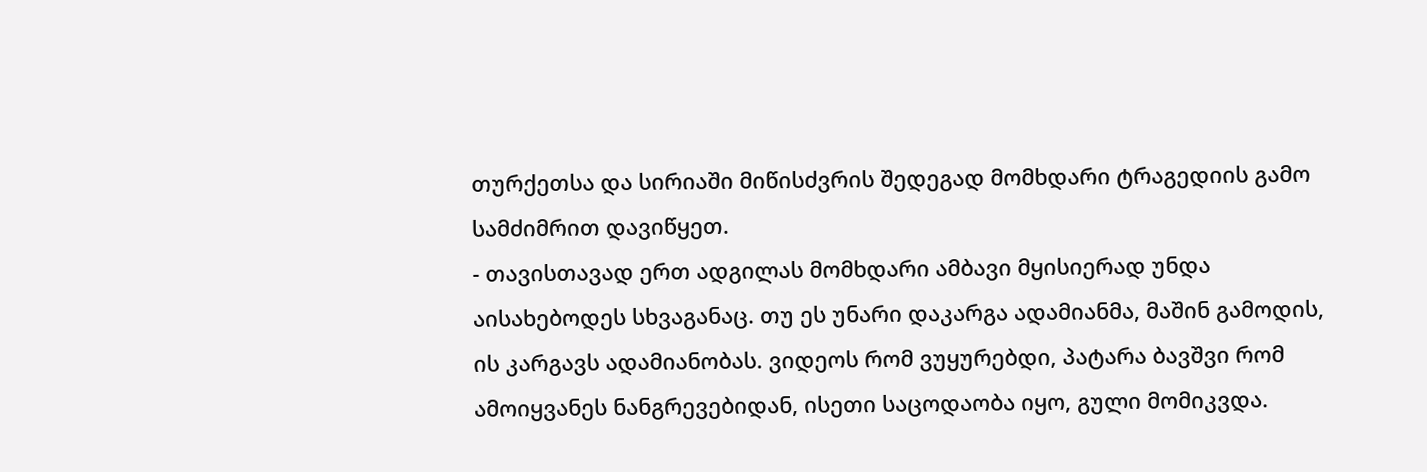თურქეთსა და სირიაში მიწისძვრის შედეგად მომხდარი ტრაგედიის გამო სამძიმრით დავიწყეთ.
- თავისთავად ერთ ადგილას მომხდარი ამბავი მყისიერად უნდა აისახებოდეს სხვაგანაც. თუ ეს უნარი დაკარგა ადამიანმა, მაშინ გამოდის, ის კარგავს ადამიანობას. ვიდეოს რომ ვუყურებდი, პატარა ბავშვი რომ ამოიყვანეს ნანგრევებიდან, ისეთი საცოდაობა იყო, გული მომიკვდა.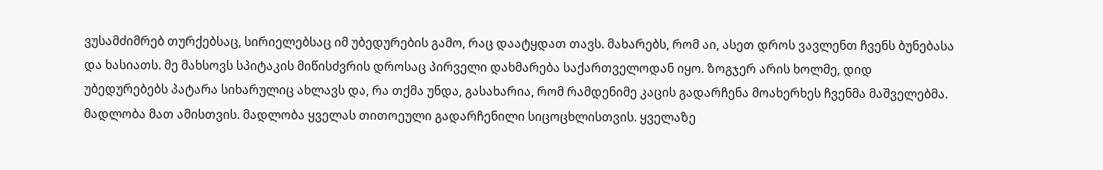ვუსამძიმრებ თურქებსაც, სირიელებსაც იმ უბედურების გამო, რაც დაატყდათ თავს. მახარებს, რომ აი, ასეთ დროს ვავლენთ ჩვენს ბუნებასა და ხასიათს. მე მახსოვს სპიტაკის მიწისძვრის დროსაც პირველი დახმარება საქართველოდან იყო. ზოგჯერ არის ხოლმე, დიდ უბედურებებს პატარა სიხარულიც ახლავს და, რა თქმა უნდა, გასახარია, რომ რამდენიმე კაცის გადარჩენა მოახერხეს ჩვენმა მაშველებმა. მადლობა მათ ამისთვის. მადლობა ყველას თითოეული გადარჩენილი სიცოცხლისთვის. ყველაზე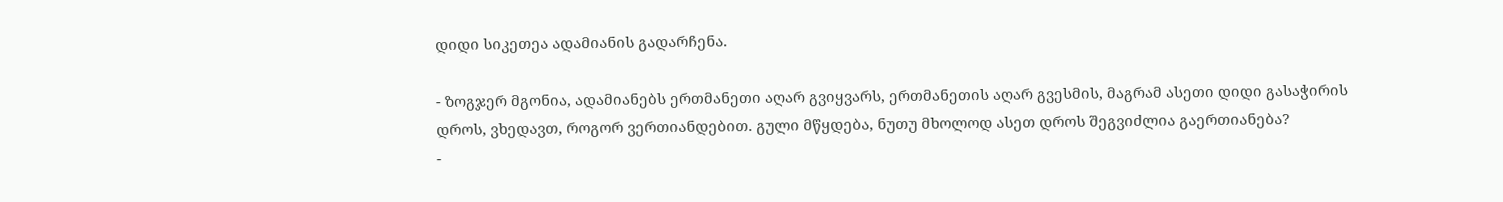დიდი სიკეთეა ადამიანის გადარჩენა.

- ზოგჯერ მგონია, ადამიანებს ერთმანეთი აღარ გვიყვარს, ერთმანეთის აღარ გვესმის, მაგრამ ასეთი დიდი გასაჭირის დროს, ვხედავთ, როგორ ვერთიანდებით. გული მწყდება, ნუთუ მხოლოდ ასეთ დროს შეგვიძლია გაერთიანება?
-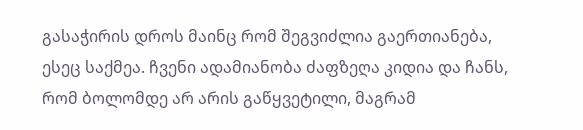გასაჭირის დროს მაინც რომ შეგვიძლია გაერთიანება, ესეც საქმეა. ჩვენი ადამიანობა ძაფზეღა კიდია და ჩანს, რომ ბოლომდე არ არის გაწყვეტილი, მაგრამ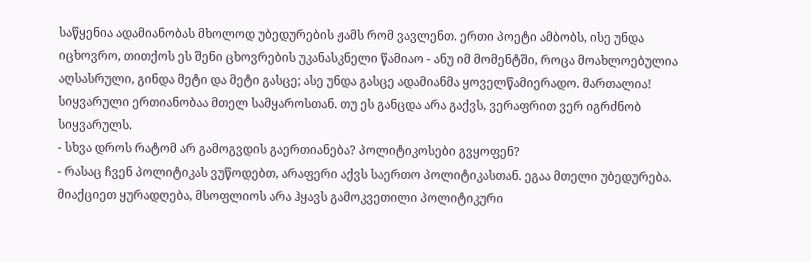საწყენია ადამიანობას მხოლოდ უბედურების ჟამს რომ ვავლენთ. ერთი პოეტი ამბობს, ისე უნდა იცხოვრო, თითქოს ეს შენი ცხოვრების უკანასკნელი წამიაო - ანუ იმ მომენტში, როცა მოახლოებულია აღსასრული, გინდა მეტი და მეტი გასცე; ასე უნდა გასცე ადამიანმა ყოველწამიერადო. მართალია! სიყვარული ერთიანობაა მთელ სამყაროსთან. თუ ეს განცდა არა გაქვს, ვერაფრით ვერ იგრძნობ სიყვარულს.
- სხვა დროს რატომ არ გამოგვდის გაერთიანება? პოლიტიკოსები გვყოფენ?
- რასაც ჩვენ პოლიტიკას ვუწოდებთ, არაფერი აქვს საერთო პოლიტიკასთან. ეგაა მთელი უბედურება. მიაქციეთ ყურადღება, მსოფლიოს არა ჰყავს გამოკვეთილი პოლიტიკური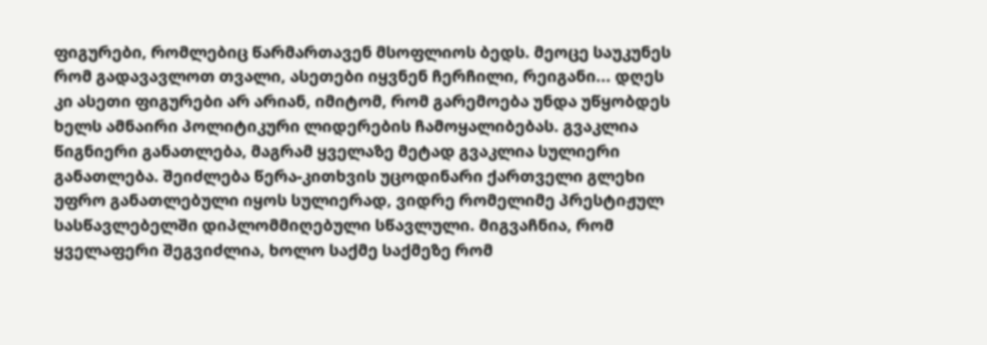ფიგურები, რომლებიც წარმართავენ მსოფლიოს ბედს. მეოცე საუკუნეს რომ გადავავლოთ თვალი, ასეთები იყვნენ ჩერჩილი, რეიგანი... დღეს კი ასეთი ფიგურები არ არიან, იმიტომ, რომ გარემოება უნდა უწყობდეს ხელს ამნაირი პოლიტიკური ლიდერების ჩამოყალიბებას. გვაკლია წიგნიერი განათლება, მაგრამ ყველაზე მეტად გვაკლია სულიერი განათლება. შეიძლება წერა-კითხვის უცოდინარი ქართველი გლეხი უფრო განათლებული იყოს სულიერად, ვიდრე რომელიმე პრესტიჟულ სასწავლებელში დიპლომმიღებული სწავლული. მიგვაჩნია, რომ ყველაფერი შეგვიძლია, ხოლო საქმე საქმეზე რომ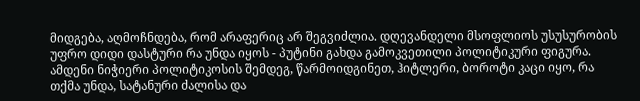მიდგება, აღმოჩნდება, რომ არაფერიც არ შეგვიძლია. დღევანდელი მსოფლიოს უსუსურობის უფრო დიდი დასტური რა უნდა იყოს - პუტინი გახდა გამოკვეთილი პოლიტიკური ფიგურა. ამდენი ნიჭიერი პოლიტიკოსის შემდეგ, წარმოიდგინეთ, ჰიტლერი, ბოროტი კაცი იყო, რა თქმა უნდა, სატანური ძალისა და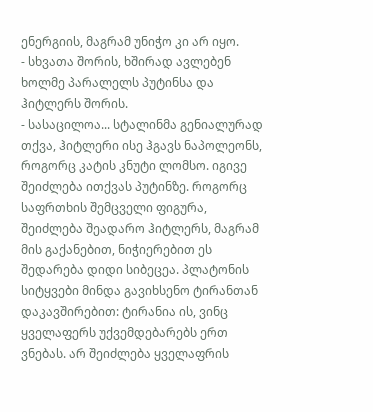ენერგიის, მაგრამ უნიჭო კი არ იყო.
- სხვათა შორის, ხშირად ავლებენ ხოლმე პარალელს პუტინსა და ჰიტლერს შორის.
- სასაცილოა... სტალინმა გენიალურად თქვა, ჰიტლერი ისე ჰგავს ნაპოლეონს, როგორც კატის კნუტი ლომსო. იგივე შეიძლება ითქვას პუტინზე. როგორც საფრთხის შემცველი ფიგურა, შეიძლება შეადარო ჰიტლერს, მაგრამ მის გაქანებით, ნიჭიერებით ეს შედარება დიდი სიბეცეა. პლატონის სიტყვები მინდა გავიხსენო ტირანთან დაკავშირებით: ტირანია ის, ვინც ყველაფერს უქვემდებარებს ერთ ვნებას. არ შეიძლება ყველაფრის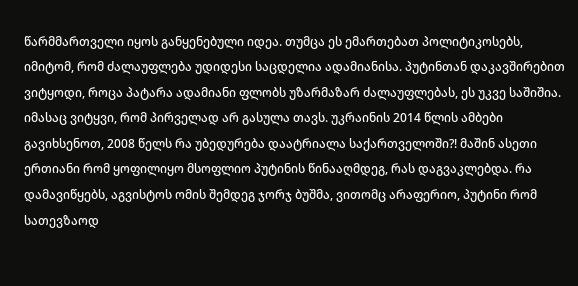წარმმართველი იყოს განყენებული იდეა. თუმცა ეს ემართებათ პოლიტიკოსებს, იმიტომ, რომ ძალაუფლება უდიდესი საცდელია ადამიანისა. პუტინთან დაკავშირებით ვიტყოდი, როცა პატარა ადამიანი ფლობს უზარმაზარ ძალაუფლებას, ეს უკვე საშიშია. იმასაც ვიტყვი, რომ პირველად არ გასულა თავს. უკრაინის 2014 წლის ამბები გავიხსენოთ, 2008 წელს რა უბედურება დაატრიალა საქართველოში?! მაშინ ასეთი ერთიანი რომ ყოფილიყო მსოფლიო პუტინის წინააღმდეგ, რას დაგვაკლებდა. რა დამავიწყებს, აგვისტოს ომის შემდეგ ჯორჯ ბუშმა, ვითომც არაფერიო, პუტინი რომ სათევზაოდ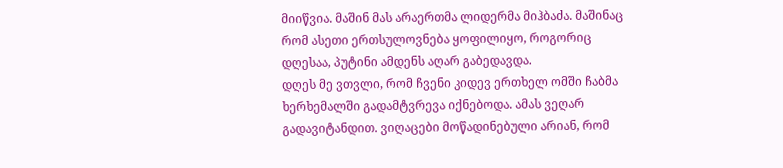მიიწვია. მაშინ მას არაერთმა ლიდერმა მიჰბაძა. მაშინაც რომ ასეთი ერთსულოვნება ყოფილიყო, როგორიც დღესაა, პუტინი ამდენს აღარ გაბედავდა.
დღეს მე ვთვლი, რომ ჩვენი კიდევ ერთხელ ომში ჩაბმა ხერხემალში გადამტვრევა იქნებოდა. ამას ვეღარ გადავიტანდით. ვიღაცები მოწადინებული არიან, რომ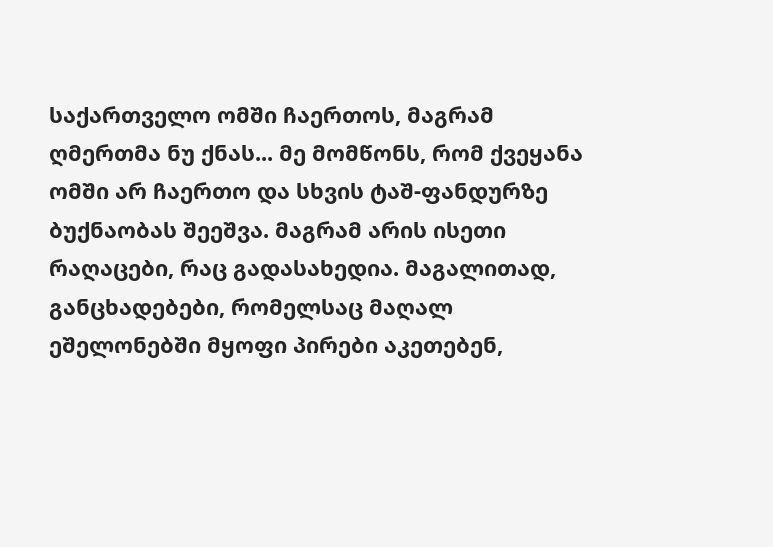საქართველო ომში ჩაერთოს, მაგრამ ღმერთმა ნუ ქნას... მე მომწონს, რომ ქვეყანა ომში არ ჩაერთო და სხვის ტაშ-ფანდურზე ბუქნაობას შეეშვა. მაგრამ არის ისეთი რაღაცები, რაც გადასახედია. მაგალითად, განცხადებები, რომელსაც მაღალ ეშელონებში მყოფი პირები აკეთებენ,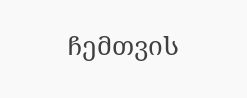ჩემთვის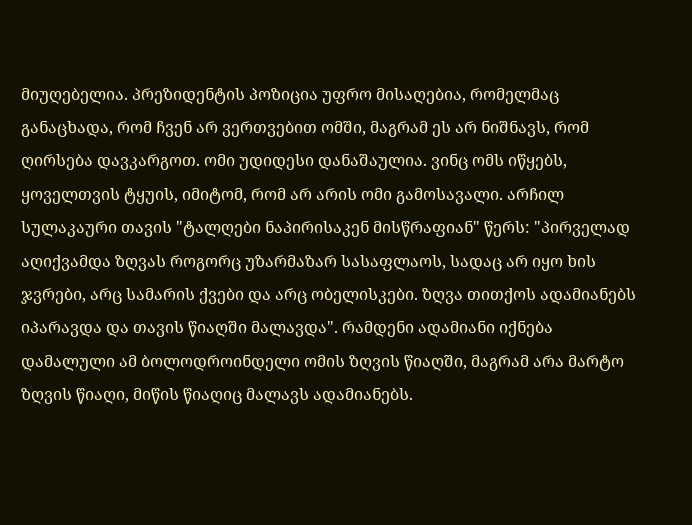მიუღებელია. პრეზიდენტის პოზიცია უფრო მისაღებია, რომელმაც განაცხადა, რომ ჩვენ არ ვერთვებით ომში, მაგრამ ეს არ ნიშნავს, რომ ღირსება დავკარგოთ. ომი უდიდესი დანაშაულია. ვინც ომს იწყებს, ყოველთვის ტყუის, იმიტომ, რომ არ არის ომი გამოსავალი. არჩილ სულაკაური თავის "ტალღები ნაპირისაკენ მისწრაფიან" წერს: "პირველად აღიქვამდა ზღვას როგორც უზარმაზარ სასაფლაოს, სადაც არ იყო ხის ჯვრები, არც სამარის ქვები და არც ობელისკები. ზღვა თითქოს ადამიანებს იპარავდა და თავის წიაღში მალავდა". რამდენი ადამიანი იქნება დამალული ამ ბოლოდროინდელი ომის ზღვის წიაღში, მაგრამ არა მარტო ზღვის წიაღი, მიწის წიაღიც მალავს ადამიანებს.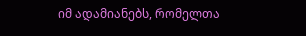იმ ადამიანებს, რომელთა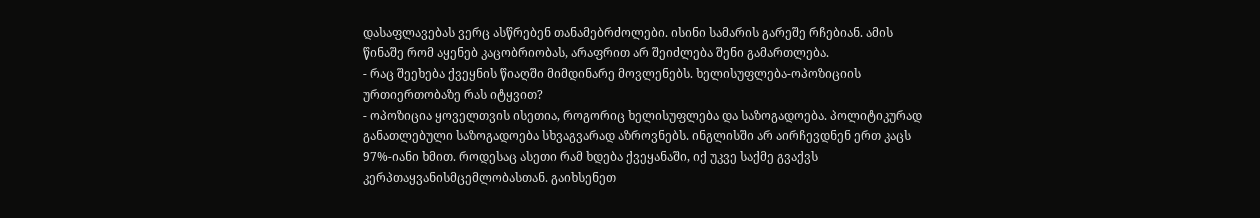დასაფლავებას ვერც ასწრებენ თანამებრძოლები. ისინი სამარის გარეშე რჩებიან. ამის წინაშე რომ აყენებ კაცობრიობას, არაფრით არ შეიძლება შენი გამართლება.
- რაც შეეხება ქვეყნის წიაღში მიმდინარე მოვლენებს. ხელისუფლება-ოპოზიციის ურთიერთობაზე რას იტყვით?
- ოპოზიცია ყოველთვის ისეთია, როგორიც ხელისუფლება და საზოგადოება. პოლიტიკურად განათლებული საზოგადოება სხვაგვარად აზროვნებს. ინგლისში არ აირჩევდნენ ერთ კაცს 97%-იანი ხმით. როდესაც ასეთი რამ ხდება ქვეყანაში, იქ უკვე საქმე გვაქვს კერპთაყვანისმცემლობასთან. გაიხსენეთ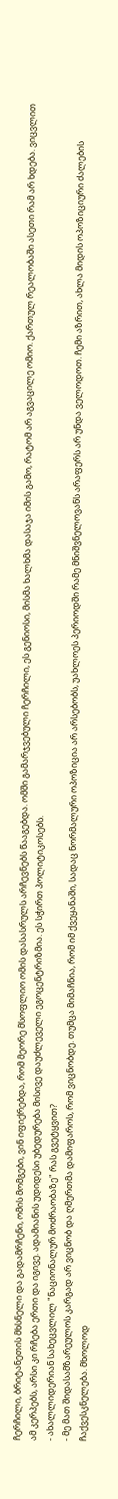ჩერჩილი, ბრიტანეთის მხსნელი და გადამრჩენი, ომის მომგები, ვინ იფიქრებდა, რომ მეორე მსოფლიო ომის დასასრულს არჩევნებს წააგებდა. ომში გამარჯვებული ჩერჩილი, ეს გენიოსი, მისმა ხალხმა დასაჯა იმის გამო, რატომ არ აგვაცილე ომიო. ქართულ რეალობაში ასეთი რამ არ ხდება. ვიცვლით ამ კერპებს, არსი კი რჩება ერთი და იგივე. ადამიანის უდიდესი უბედურება მისივე დაუძლეველი ეგოცენტრიზმია. ეს სჭირთ პოლიტიკოსებს.
- ახალლიდერიან სახეცვლილ "ნაციონალურ მოძრაობაზე" რას გვეტყვით?
- მე მათ შიდასამზარეულოს კარგად არ ვიცნობ და ღმერთმა დამიფაროს, რომ ვიცნობდე. თუმცა მიმაჩნია, რომ იმ ქვეყანაში, სადაც ნორმალური ოპოზიცია არ არსებობს, უახლოეს პერიოდში რამე მნიშვნელოვანს არაფერს არ უნდა ველოდოთ. ჩემი აზრით, ახლა მიდის ოპოზიციური ძალების ჩაქვესკნელება. მხოლოდ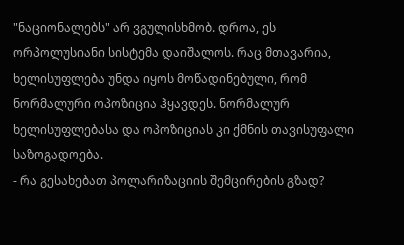"ნაციონალებს" არ ვგულისხმობ. დროა, ეს ორპოლუსიანი სისტემა დაიშალოს. რაც მთავარია, ხელისუფლება უნდა იყოს მოწადინებული, რომ ნორმალური ოპოზიცია ჰყავდეს. ნორმალურ ხელისუფლებასა და ოპოზიციას კი ქმნის თავისუფალი საზოგადოება.
- რა გესახებათ პოლარიზაციის შემცირების გზად?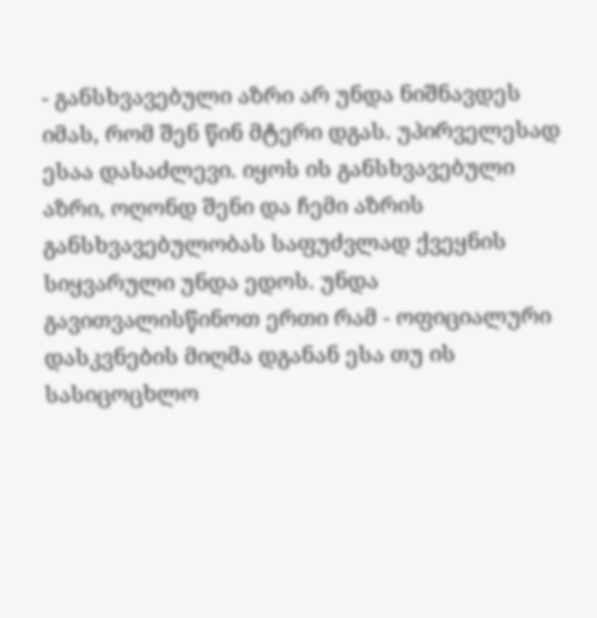- განსხვავებული აზრი არ უნდა ნიშნავდეს იმას, რომ შენ წინ მტერი დგას. უპირველესად ესაა დასაძლევი. იყოს ის განსხვავებული აზრი, ოღონდ შენი და ჩემი აზრის განსხვავებულობას საფუძვლად ქვეყნის სიყვარული უნდა ედოს. უნდა გავითვალისწინოთ ერთი რამ - ოფიციალური დასკვნების მიღმა დგანან ესა თუ ის სასიცოცხლო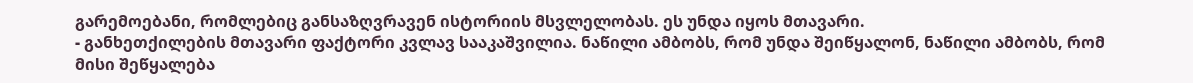გარემოებანი, რომლებიც განსაზღვრავენ ისტორიის მსვლელობას. ეს უნდა იყოს მთავარი.
- განხეთქილების მთავარი ფაქტორი კვლავ სააკაშვილია. ნაწილი ამბობს, რომ უნდა შეიწყალონ, ნაწილი ამბობს, რომ მისი შეწყალება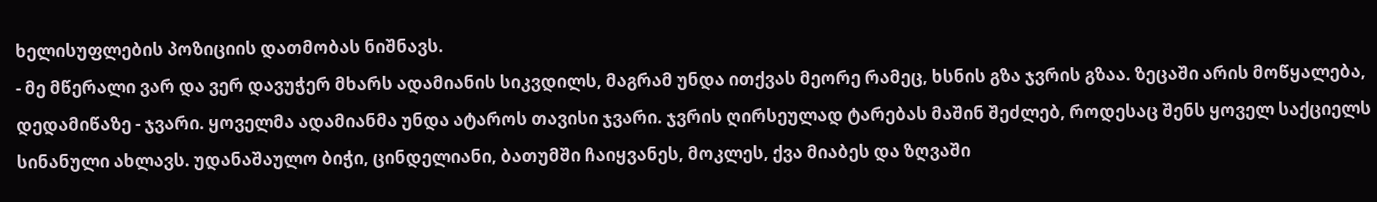ხელისუფლების პოზიციის დათმობას ნიშნავს.
- მე მწერალი ვარ და ვერ დავუჭერ მხარს ადამიანის სიკვდილს, მაგრამ უნდა ითქვას მეორე რამეც, ხსნის გზა ჯვრის გზაა. ზეცაში არის მოწყალება, დედამიწაზე - ჯვარი. ყოველმა ადამიანმა უნდა ატაროს თავისი ჯვარი. ჯვრის ღირსეულად ტარებას მაშინ შეძლებ, როდესაც შენს ყოველ საქციელს სინანული ახლავს. უდანაშაულო ბიჭი, ცინდელიანი, ბათუმში ჩაიყვანეს, მოკლეს, ქვა მიაბეს და ზღვაში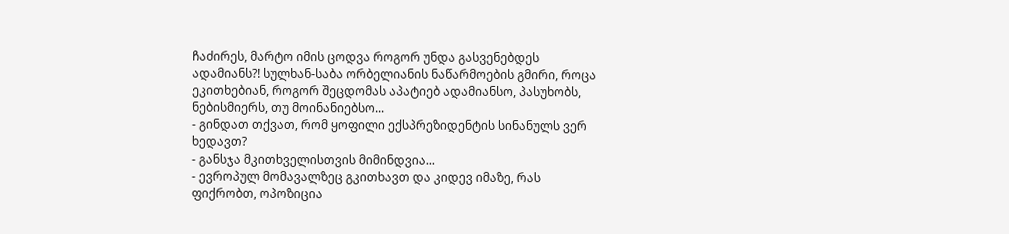ჩაძირეს, მარტო იმის ცოდვა როგორ უნდა გასვენებდეს ადამიანს?! სულხან-საბა ორბელიანის ნაწარმოების გმირი, როცა ეკითხებიან, როგორ შეცდომას აპატიებ ადამიანსო, პასუხობს, ნებისმიერს, თუ მოინანიებსო...
- გინდათ თქვათ, რომ ყოფილი ექსპრეზიდენტის სინანულს ვერ ხედავთ?
- განსჯა მკითხველისთვის მიმინდვია...
- ევროპულ მომავალზეც გკითხავთ და კიდევ იმაზე, რას ფიქრობთ, ოპოზიცია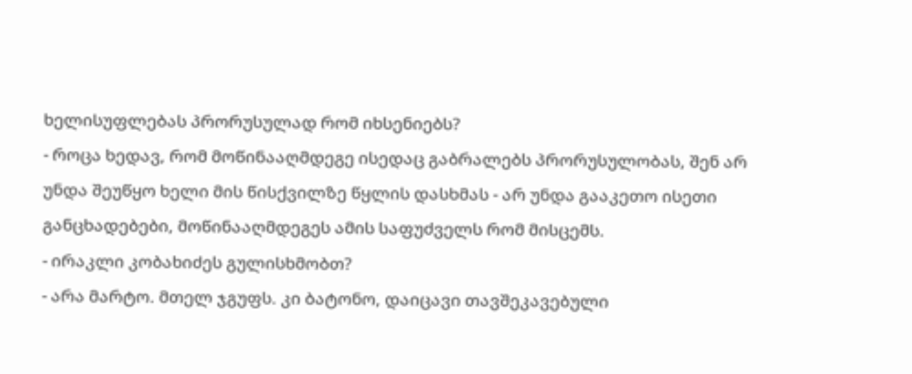ხელისუფლებას პრორუსულად რომ იხსენიებს?
- როცა ხედავ, რომ მოწინააღმდეგე ისედაც გაბრალებს პრორუსულობას, შენ არ უნდა შეუწყო ხელი მის წისქვილზე წყლის დასხმას - არ უნდა გააკეთო ისეთი განცხადებები, მოწინააღმდეგეს ამის საფუძველს რომ მისცემს.
- ირაკლი კობახიძეს გულისხმობთ?
- არა მარტო. მთელ ჯგუფს. კი ბატონო, დაიცავი თავშეკავებული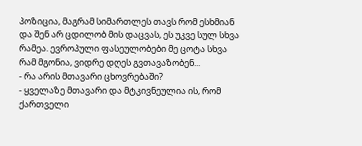პოზიცია, მაგრამ სიმართლეს თავს რომ ესხმიან და შენ არ ცდილობ მის დაცვას, ეს უკვე სულ სხვა რამეა. ევროპული ფასეულობები მე ცოტა სხვა რამ მგონია, ვიდრე დღეს გვთავაზობენ...
- რა არის მთავარი ცხოვრებაში?
- ყველაზე მთავარი და მტკივნეულია ის, რომ ქართველი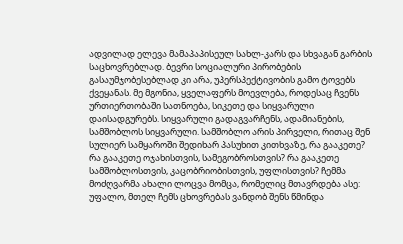ადვილად ელევა მამაპაპისეულ სახლ-კარს და სხვაგან გარბის საცხოვრებლად. ბევრი სოციალური პირობების გასაუმჯობესებლად კი არა, უპერსპექტივობის გამო ტოვებს ქვეყანას. მე მგონია, ყველაფერს მოევლება, როდესაც ჩვენს ურთიერთობაში სათნოება, სიკეთე და სიყვარული დაისადგურებს. სიყვარული გადაგვარჩენს, ადამიანების, სამშობლოს სიყვარული. სამშობლო არის პირველი, რითაც შენ სულიერ სამყაროში შედიხარ პასუხით კითხვაზე, რა გააკეთე? რა გააკეთე ოჯახისთვის, სამეგობროსთვის? რა გააკეთე სამშობლოსთვის, კაცობრიობისთვის, უფლისთვის? ჩემმა მოძღვარმა ახალი ლოცვა მომცა, რომელიც მთავრდება ასე: უფალო, მთელ ჩემს ცხოვრებას ვანდობ შენს წმინდა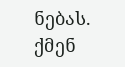ნებას. ქმენ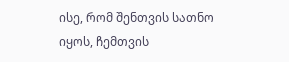ისე, რომ შენთვის სათნო იყოს, ჩემთვის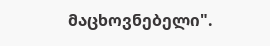მაცხოვნებელი".